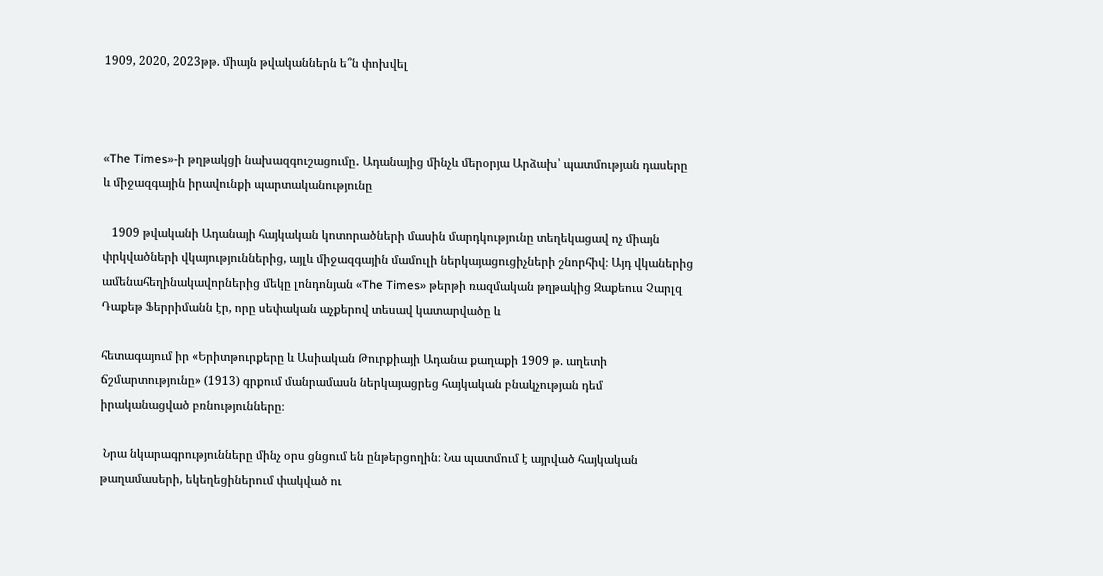1909, 2020, 2023թթ. միայն թվականներն ե՞ն փոխվել



«The Times»-ի թղթակցի նախազգուշացումը․ Ադանայից մինչև մերօրյա Արձախ՝ պատմության դասերը և միջազգային իրավունքի պարտականությունը

   1909 թվականի Ադանայի հայկական կոտորածների մասին մարդկությունը տեղեկացավ ոչ միայն փրկվածների վկայություններից, այլև միջազգային մամուլի ներկայացուցիչների շնորհիվ։ Այդ վկաներից ամենահեղինակավորներից մեկը լոնդոնյան «The Times» թերթի ռազմական թղթակից Զաքեուս Չարլզ Դաքեթ Ֆերրիմանն էր, որը սեփական աչքերով տեսավ կատարվածը և

հետագայում իր «Երիտթուրքերը և Ասիական Թուրքիայի Ադանա քաղաքի 1909 թ. աղետի ճշմարտությունը» (1913) գրքում մանրամասն ներկայացրեց հայկական բնակչության դեմ իրականացված բռնությունները։

 Նրա նկարագրությունները մինչ օրս ցնցում են ընթերցողին։ Նա պատմում է այրված հայկական թաղամասերի, եկեղեցիներում փակված ու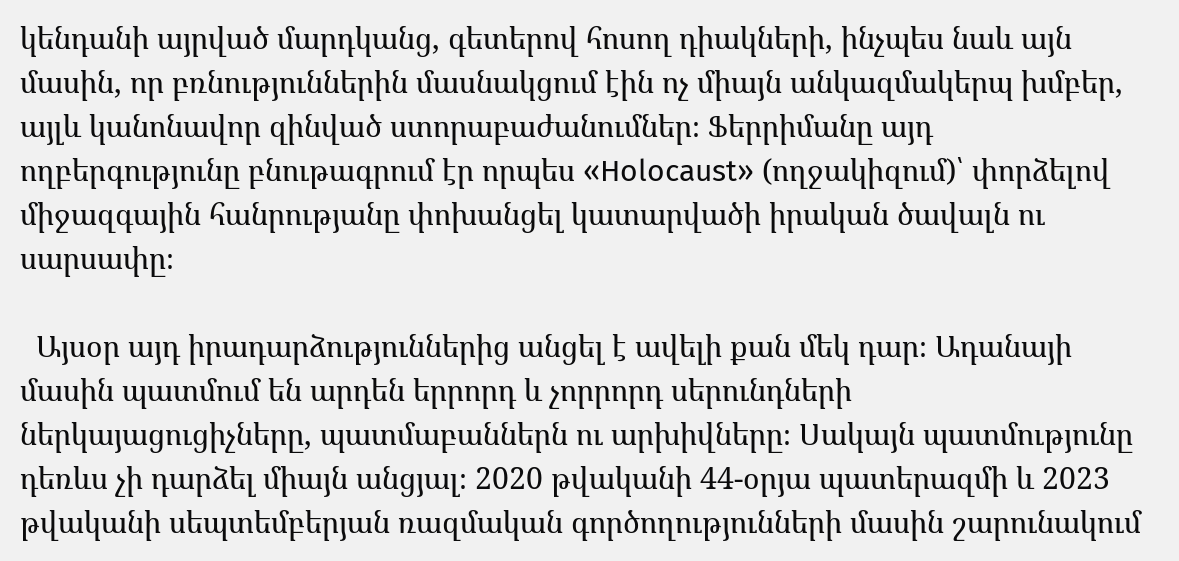կենդանի այրված մարդկանց, գետերով հոսող դիակների, ինչպես նաև այն մասին, որ բռնություններին մասնակցում էին ոչ միայն անկազմակերպ խմբեր, այլև կանոնավոր զինված ստորաբաժանումներ։ Ֆերրիմանը այդ ողբերգությունը բնութագրում էր որպես «Holocaust» (ողջակիզում)՝ փորձելով միջազգային հանրությանը փոխանցել կատարվածի իրական ծավալն ու սարսափը։

  Այսօր այդ իրադարձություններից անցել է ավելի քան մեկ դար։ Ադանայի մասին պատմում են արդեն երրորդ և չորրորդ սերունդների ներկայացուցիչները, պատմաբաններն ու արխիվները։ Սակայն պատմությունը դեռևս չի դարձել միայն անցյալ։ 2020 թվականի 44-օրյա պատերազմի և 2023 թվականի սեպտեմբերյան ռազմական գործողությունների մասին շարունակում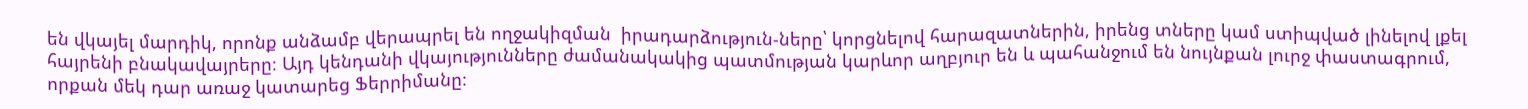են վկայել մարդիկ, որոնք անձամբ վերապրել են ողջակիզման  իրադարձություն-ները՝ կորցնելով հարազատներին, իրենց տները կամ ստիպված լինելով լքել հայրենի բնակավայրերը։ Այդ կենդանի վկայությունները ժամանակակից պատմության կարևոր աղբյուր են և պահանջում են նույնքան լուրջ փաստագրում, որքան մեկ դար առաջ կատարեց Ֆերրիմանը։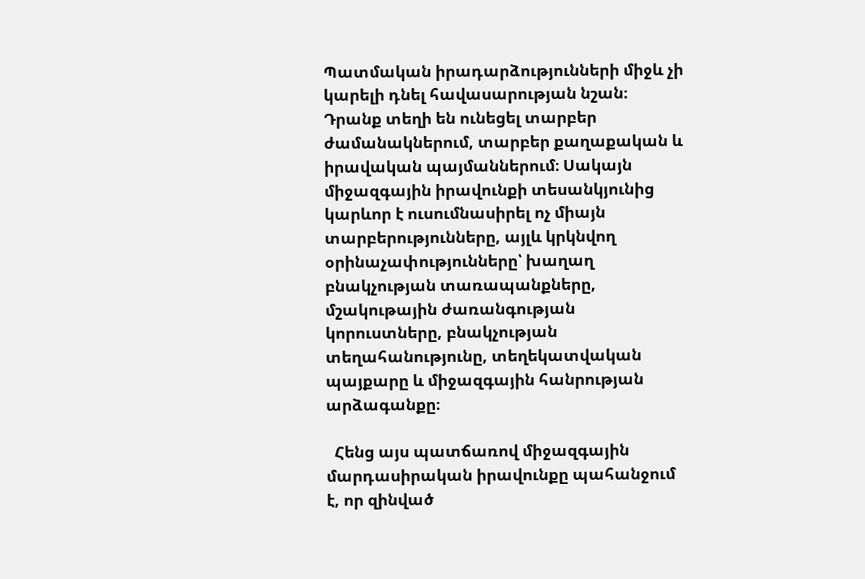Պատմական իրադարձությունների միջև չի կարելի դնել հավասարության նշան։ Դրանք տեղի են ունեցել տարբեր ժամանակներում, տարբեր քաղաքական և իրավական պայմաններում։ Սակայն միջազգային իրավունքի տեսանկյունից կարևոր է ուսումնասիրել ոչ միայն տարբերությունները, այլև կրկնվող օրինաչափությունները՝ խաղաղ բնակչության տառապանքները, մշակութային ժառանգության կորուստները, բնակչության տեղահանությունը, տեղեկատվական պայքարը և միջազգային հանրության արձագանքը։

  Հենց այս պատճառով միջազգային մարդասիրական իրավունքը պահանջում է, որ զինված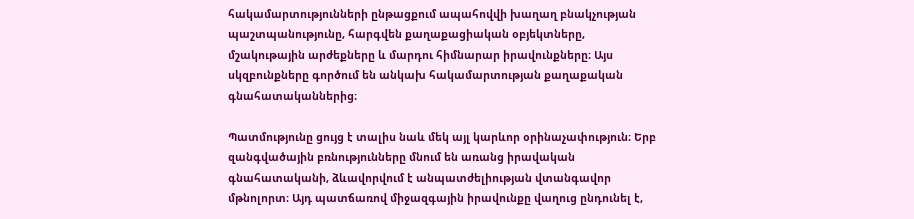հակամարտությունների ընթացքում ապահովվի խաղաղ բնակչության պաշտպանությունը, հարգվեն քաղաքացիական օբյեկտները, մշակութային արժեքները և մարդու հիմնարար իրավունքները։ Այս սկզբունքները գործում են անկախ հակամարտության քաղաքական գնահատականներից։

Պատմությունը ցույց է տալիս նաև մեկ այլ կարևոր օրինաչափություն։ Երբ զանգվածային բռնությունները մնում են առանց իրավական գնահատականի, ձևավորվում է անպատժելիության վտանգավոր մթնոլորտ։ Այդ պատճառով միջազգային իրավունքը վաղուց ընդունել է,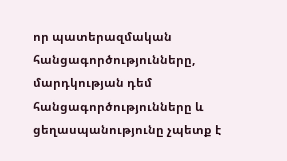որ պատերազմական հանցագործությունները, մարդկության դեմ հանցագործությունները և ցեղասպանությունը չպետք է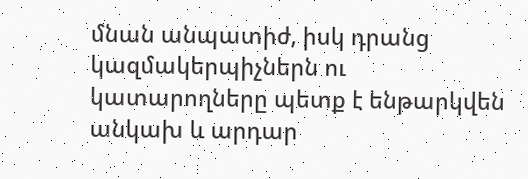մնան անպատիժ, իսկ դրանց կազմակերպիչներն ու կատարողները պետք է ենթարկվեն անկախ և արդար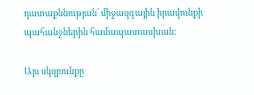դատաքննության՝ միջազգային իրավունքի պահանջներին համապատասխան։

Այս սկզբունքը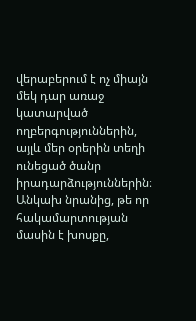վերաբերում է ոչ միայն մեկ դար առաջ կատարված ողբերգություններին, այլև մեր օրերին տեղի ունեցած ծանր իրադարձություններին։ Անկախ նրանից, թե որ հակամարտության մասին է խոսքը,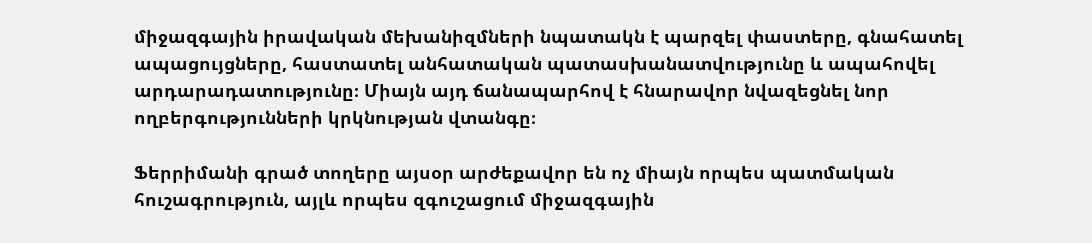միջազգային իրավական մեխանիզմների նպատակն է պարզել փաստերը, գնահատել ապացույցները, հաստատել անհատական պատասխանատվությունը և ապահովել արդարադատությունը։ Միայն այդ ճանապարհով է հնարավոր նվազեցնել նոր ողբերգությունների կրկնության վտանգը։

Ֆերրիմանի գրած տողերը այսօր արժեքավոր են ոչ միայն որպես պատմական հուշագրություն, այլև որպես զգուշացում միջազգային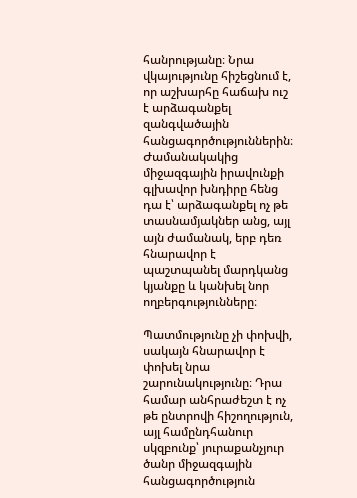հանրությանը։ Նրա վկայությունը հիշեցնում է, որ աշխարհը հաճախ ուշ է արձագանքել զանգվածային հանցագործություններին։ Ժամանակակից միջազգային իրավունքի գլխավոր խնդիրը հենց դա է՝ արձագանքել ոչ թե տասնամյակներ անց, այլ այն ժամանակ, երբ դեռ հնարավոր է պաշտպանել մարդկանց կյանքը և կանխել նոր ողբերգությունները։

Պատմությունը չի փոխվի, սակայն հնարավոր է փոխել նրա շարունակությունը։ Դրա համար անհրաժեշտ է ոչ թե ընտրովի հիշողություն, այլ համընդհանուր սկզբունք՝ յուրաքանչյուր ծանր միջազգային հանցագործություն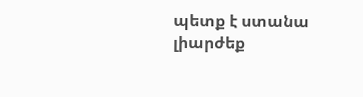պետք է ստանա լիարժեք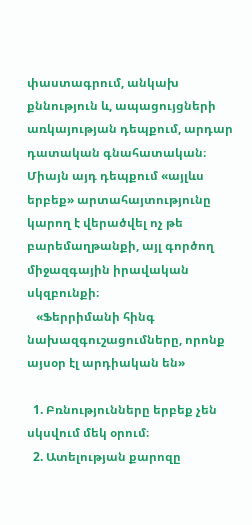փաստագրում, անկախ քննություն և, ապացույցների առկայության դեպքում, արդար դատական գնահատական։ Միայն այդ դեպքում «այլևս երբեք» արտահայտությունը կարող է վերածվել ոչ թե բարեմաղթանքի, այլ գործող միջազգային իրավական սկզբունքի։
   «Ֆերրիմանի հինգ նախազգուշացումները, որոնք այսօր էլ արդիական են»

  1. Բռնությունները երբեք չեն սկսվում մեկ օրում։
  2. Ատելության քարոզը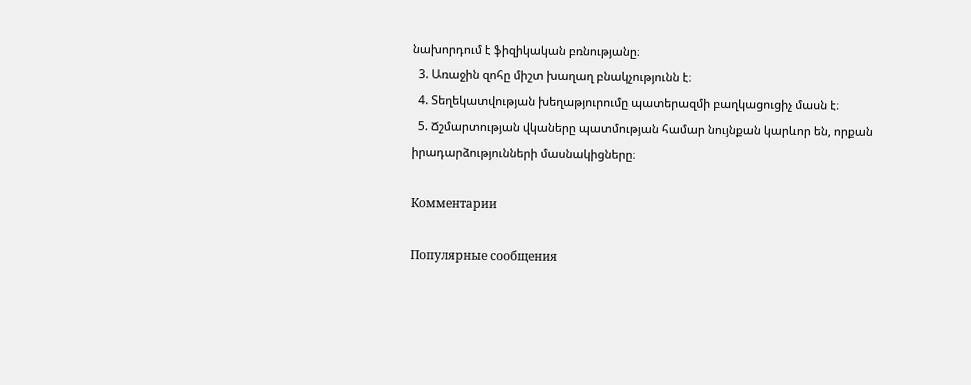նախորդում է ֆիզիկական բռնությանը։
  3. Առաջին զոհը միշտ խաղաղ բնակչությունն է։
  4. Տեղեկատվության խեղաթյուրումը պատերազմի բաղկացուցիչ մասն է։
  5. Ճշմարտության վկաները պատմության համար նույնքան կարևոր են, որքան իրադարձությունների մասնակիցները։

Комментарии

Популярные сообщения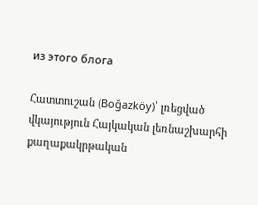из этого блога

Հատտուշան (Boğazköy)՝ լռեցված վկայություն Հայկական լեռնաշխարհի քաղաքակրթական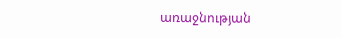առաջնության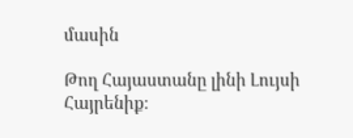մասին

Թող Հայաստանը լինի Լույսի Հայրենիք։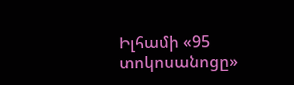Իլհամի «95 տոկոսանոցը»